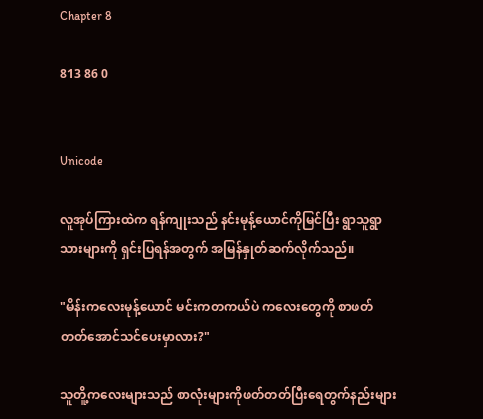Chapter 8

813 86 0


Unicode

လူအုပ်ကြားထဲက ရန်ကျုးသည် နင်းမုန့်ယောင်ကိုမြင်ပြီး ရွာသူရွာသားများကို ရှင်းပြရန်အတွက် အမြန်နှုတ်ဆက်လိုက်သည်။

"မိန်းကလေးမုန့်ယောင် မင်းကတကယ်ပဲ ကလေးတွေကို စာဖတ်တတ်အောင်သင်ပေးမှာလား?"

သူတိူ့ကလေးများသည် စာလုံးများကိုဖတ်တတ်ပြီးရေတွက်နည်းများ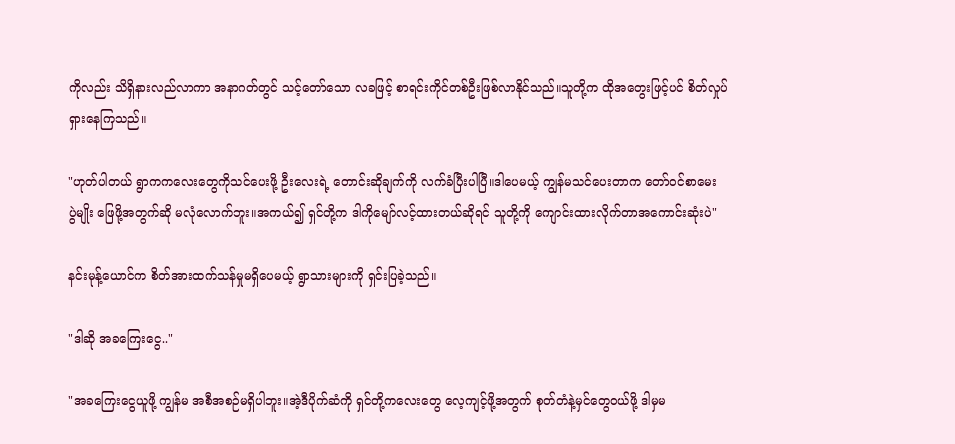ကိုလည်း သိရှိနားလည်လာကာ အနာဂတ်တွင် သင့်တော်သော လခဖြင့် စာရင်းကိုင်တစ်ဦးဖြစ်လာနိုင်သည်။သူတို့က ထိုအတွေးဖြင့်ပင် စိတ်လှုပ်ရှားနေကြသည်။

"ဟုတ်ပါတယ် ရွာကကလေးတွေကိုသင်ပေးဖို့ ဦးလေးရဲ့ တောင်းဆိုချက်ကို လက်ခံပြီးပါပြီ။ဒါပေမယ့် ကျွန်မသင်ပေးတာက တော်ဝင်စာမေးပွဲ‌မျိုး ဖြေဖို့အတွက်ဆို မလုံလောက်ဘူး။အကယ်၍ ရှင်တို့က ဒါကိုမျော်လင့်ထားတယ်ဆိုရင် သူတို့ကို ကျောင်းထားလိုက်တာအကောင်းဆုံးပဲ"

နင်းမုန့်ယောင်က စိတ်အားထက်သန်မှုမရှိပေမယ့် ရွာသားများကို ရှင်းပြခဲ့သည်။

"ဒါဆို အခကြေးငွေ.."

"အခကြေးငွေယူဖို့ ကျွန်မ အစီအစဉ်မရှိပါဘူး။အဲ့ဒီပိုက်ဆံကို ရှင်တို့ကလေးတွေ လေ့ကျင့်ဖို့အတွက် စုတ်တံနဲ့မှင်တွေဝယ်ဖို့ ဒါမှမ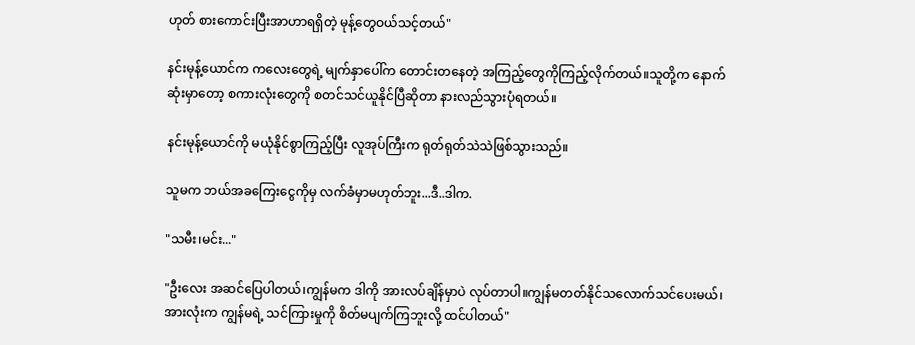ဟုတ် စားကောင်းပြီးအာဟာရရှိတဲ့ မုန့်တွေဝယ်သင့်တယ်"

နင်းမုန့်ယောင်က ကလေးတွေရဲ့ မျက်နှာပေါ်က တောင်းတနေတဲ့ အကြည့်တွေကိုကြည့်လိုက်တယ်။သူတို့က နောက်ဆုံးမှာတော့ စကားလုံးတွေကို စတင်သင်ယူနိုင်ပြီဆိုတာ နားလည်သွားပုံရတယ်။

နင်းမုန့်ယောင်ကို မယုံနိုင်စွာကြည့်ပြီး လူအုပ်ကြီးက ရုတ်ရုတ်သဲသဲဖြစ်သွားသည်။

သူမက ဘယ်အခကြေးငွေကိုမှ လက်ခံမှာမဟုတ်ဘူး...ဒီ..ဒါက.

"သမီး၊မင်း..."

"ဦးလေး အဆင်ပြေပါတယ်၊ကျွန်မက ဒါကို အားလပ်ချိန်မှာပဲ လုပ်တာပါ။ကျွန်မတတ်နိုင်သလောက်သင်ပေးမယ်၊အားလုံးက ကျွန်မရဲ့ သင်ကြားမှုကို စိတ်မပျက်ကြဘူးလို့ ထင်ပါတယ်"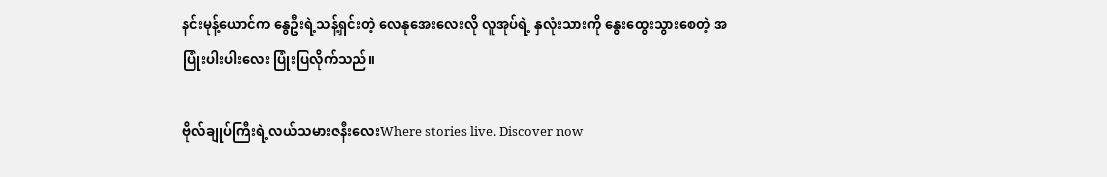နင်းမုန့်ယောင်က နွေဦးရဲ့သန့်ရှင်းတဲ့ လေနုအေးလေးလို လူအုပ်ရဲ့ နှလုံးသားကို နွေးထွေးသွားစေတဲ့ အပြုံးပါးပါးလေး ပြုံးပြလိုက်သည်။

ဗိုလ်ချုပ်ကြီးရဲ့လယ်သမားဇနီးလေးWhere stories live. Discover now